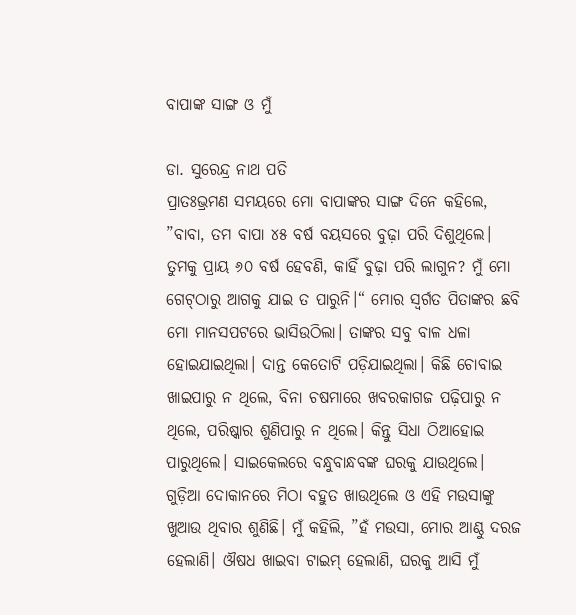ବାପାଙ୍କ ସାଙ୍ଗ ଓ ମୁଁ

ଡା. ସୁରେନ୍ଦ୍ର ନାଥ ପତି
ପ୍ରାତଃଭ୍ରମଣ ସମୟରେ ମୋ ବାପାଙ୍କର ସାଙ୍ଗ ଦିନେ କହିଲେ, ”ବାବା, ତମ ବାପା ୪୫ ବର୍ଷ ବୟସରେ ବୁଢ଼ା ପରି ଦିଶୁଥିଲେ। ତୁମକୁ ପ୍ରାୟ ୬୦ ବର୍ଷ ହେବଣି, କାହିଁ ବୁଢ଼ା ପରି ଲାଗୁନ? ମୁଁ ମୋ ଗେଟ୍‌ଠାରୁ ଆଗକୁ ଯାଇ ତ ପାରୁନି।“ ମୋର ସ୍ବର୍ଗତ ପିତାଙ୍କର ଛବି ମୋ ମାନସପଟରେ ଭାସିଉଠିଲା। ତାଙ୍କର ସବୁ ବାଳ ଧଳା ହୋଇଯାଇଥିଲା। ଦାନ୍ତ କେତୋଟି ପଡ଼ିଯାଇଥିଲା। କିଛି ଚୋବାଇ ଖାଇପାରୁ ନ ଥିଲେ, ବିନା ଚଷମାରେ ଖବରକାଗଜ ପଢ଼ିପାରୁ ନ ଥିଲେ, ପରିଷ୍କାର ଶୁଣିପାରୁ ନ ଥିଲେ। କିନ୍ତୁ ସିଧା ଠିଆହୋଇ ପାରୁଥିଲେ। ସାଇକେଲରେ ବନ୍ଧୁବାନ୍ଧବଙ୍କ ଘରକୁ ଯାଉଥିଲେ। ଗୁଡ଼ିଆ ଦୋକାନରେ ମିଠା ବହୁତ ଖାଉଥିଲେ ଓ ଏହି ମଉସାଙ୍କୁ ଖୁଆଉ ଥିବାର ଶୁଣିଛି। ମୁଁ କହିଲି, ”ହଁ ମଉସା, ମୋର ଆଣ୍ଠୁ ଦରଜ ହେଲାଣି। ଔଷଧ ଖାଇବା ଟାଇମ୍‌ ହେଲାଣି, ଘରକୁ ଆସି ମୁଁ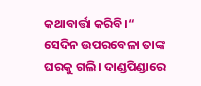କଥାବାର୍ତ୍ତା କରିବି।“
ସେଦିନ ଉପରବେଳା ତାଙ୍କ ଘରକୁ ଗଲି। ଦାଣ୍ଡପିଣ୍ଡାରେ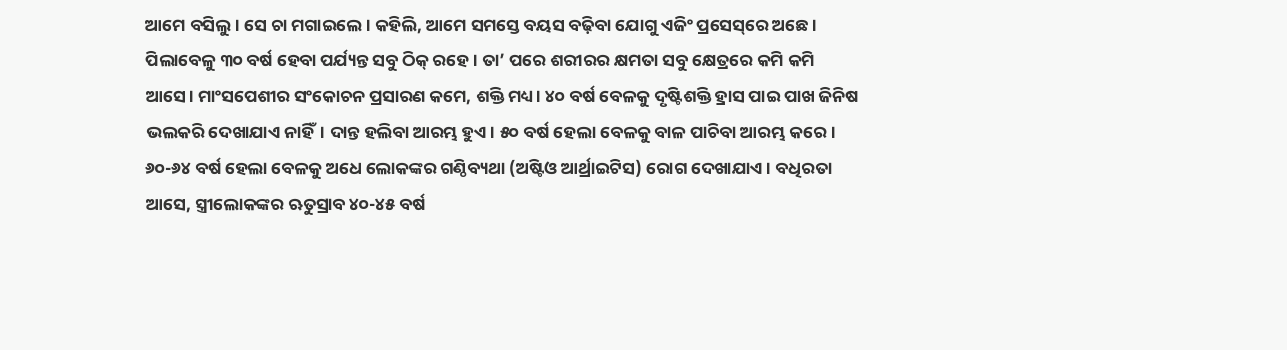ଆମେ ବସିଲୁ। ସେ ଚା ମଗାଇଲେ। କହିଲି, ଆମେ ସମସ୍ତେ ବୟସ ବଢ଼ିବା ଯୋଗୁ ଏଜିଂ ପ୍ରସେସ୍‌ରେ ଅଛେ। ପିଲାବେଳୁ ୩୦ ବର୍ଷ ହେବା ପର୍ଯ୍ୟନ୍ତ ସବୁ ଠିକ୍‌ ରହେ। ତା’ ପରେ ଶରୀରର କ୍ଷମତା ସବୁ କ୍ଷେତ୍ରରେ କମି କମି ଆସେ। ମାଂସପେଶୀର ସଂକୋଚନ ପ୍ରସାରଣ କମେ, ଶକ୍ତି ମଧ୍ୟ। ୪୦ ବର୍ଷ ବେଳକୁ ଦୃଷ୍ଟିଶକ୍ତି ହ୍ରାସ ପାଇ ପାଖ ଜିନିଷ ଭଲକରି ଦେଖାଯାଏ ନାହିଁ। ଦାନ୍ତ ହଲିବା ଆରମ୍ଭ ହୁଏ। ୫୦ ବର୍ଷ ହେଲା ବେଳକୁ ବାଳ ପାଚିବା ଆରମ୍ଭ କରେ। ୬୦-୬୪ ବର୍ଷ ହେଲା ବେଳକୁ ଅଧେ ଲୋକଙ୍କର ଗଣ୍ଠିବ୍ୟଥା (ଅଷ୍ଟିଓ ଆର୍ଥ୍ରାଇଟିସ) ରୋଗ ଦେଖାଯାଏ। ବଧିରତା ଆସେ, ସ୍ତ୍ରୀଲୋକଙ୍କର ଋତୁସ୍ରାବ ୪୦-୪୫ ବର୍ଷ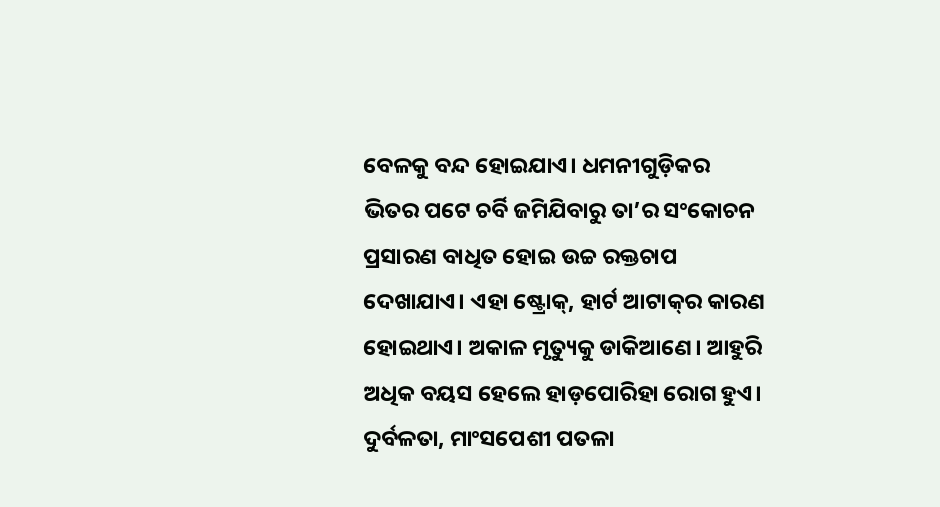ବେଳକୁ ବନ୍ଦ ହୋଇଯାଏ। ଧମନୀଗୁଡ଼ିକର ଭିତର ପଟେ ଚର୍ବି ଜମିଯିବାରୁ ତା’ର ସଂକୋଚନ ପ୍ରସାରଣ ବାଧିତ ହୋଇ ଉଚ୍ଚ ରକ୍ତଚାପ ଦେଖାଯାଏ। ଏହା ଷ୍ଟ୍ରୋକ୍‌, ହାର୍ଟ ଆଟାକ୍‌ର କାରଣ ହୋଇଥାଏ। ଅକାଳ ମୃତ୍ୟୁକୁ ଡାକିଆଣେ। ଆହୁରି ଅଧିକ ବୟସ ହେଲେ ହାଡ଼ପୋରିହା ରୋଗ ହୁଏ। ଦୁର୍ବଳତା, ମାଂସପେଶୀ ପତଳା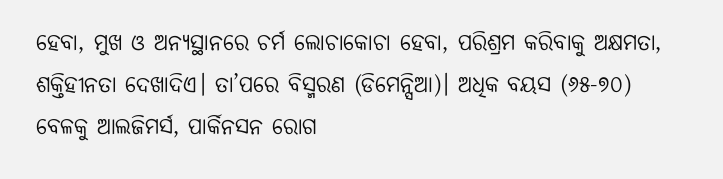ହେବା, ମୁଖ ଓ ଅନ୍ୟସ୍ଥାନରେ ଚର୍ମ ଲୋଚାକୋଚା ହେବା, ପରିଶ୍ରମ କରିବାକୁ ଅକ୍ଷମତା, ଶକ୍ତିହୀନତା ଦେଖାଦିଏ। ତା’ପରେ ବିସ୍ମରଣ (ଡିମେନ୍ସିଆ)। ଅଧିକ ବୟସ (୬୫-୭୦) ବେଳକୁ ଆଲଜିମର୍ସ, ପାର୍କିନସନ ରୋଗ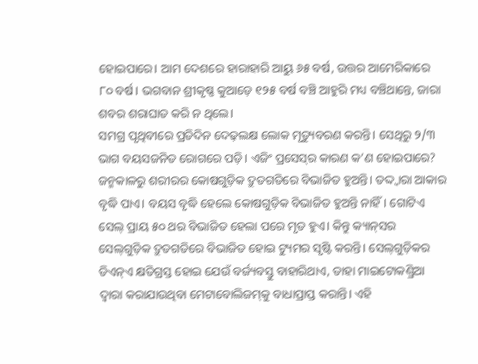ହୋଇପାରେ। ଆମ ଦେଶରେ ହାରାହାରି ଆୟୁ ୬୫ ବର୍ଷ, ଉତ୍ତର ଆମେରିକାରେ ୮୦ ବର୍ଷ। ଭଗବାନ ଶ୍ରୀକୃଷ୍ଣ କୁଆଡ଼େ ୧୨୫ ବର୍ଷ ବଞ୍ଚି ଆହୁରି ମଧ୍ୟ ବଞ୍ଚିଥାନ୍ତେ, ଜାରା ଶବର ଶରାଘାତ କରି ନ ଥିଲେ।
ସମଗ୍ର ପୃଥିବୀରେ ପ୍ରତିଦିନ ଦେଢ଼ଲକ୍ଷ ଲୋକ ମୃତ୍ୟୁବରଣ କରନ୍ତି। ସେଥିରୁ ୨/୩ ଭାଗ ବୟସଜନିତ ରୋଗରେ ପଡ଼ି। ଏଜିଂ ପ୍ରସେସ୍‌ର କାରଣ କ’ଣ ହୋଇପାରେ? ଜନ୍ମକାଳରୁ ଶରୀରର କୋଷଗୁଡ଼ିକ ଦ୍ରୁତଗତିରେ ବିଭାଜିତ ହୁଅନ୍ତି। ତଦ୍ଦ୍ବାରା ଆକାର ବୃଦ୍ଧି ପାଏ। ବୟସ ବୃଦ୍ଧି ହେଲେ କୋଷଗୁଡ଼ିକ ବିଭାଜିତ ହୁଅନ୍ତି ନାହିଁ। ଗୋଟିଏ ସେଲ୍‌ ପ୍ରାୟ ୫୦ ଥର ବିଭାଜିତ ହେଲା ପରେ ମୃତ ହୁଏ। କିନ୍ତୁ କ୍ୟାନ୍‌ସର ସେଲ୍‌ଗୁଡ଼ିକ ଦ୍ରୁତଗତିରେ ବିଭାଜିତ ହୋଇ ଟ୍ୟୁମର ସୃଷ୍ଟି କରନ୍ତି। ସେଲ୍‌ଗୁଡ଼ିକର ଡିଏନ୍‌ଏ କ୍ଷତିଗ୍ରସ୍ତ ହୋଇ ଯେଉଁ ବର୍ଜ୍ୟବସ୍ତୁ ବାହାରିଥାଏ, ତାହା ମାଇଟୋକଣ୍ଡ୍ରିଆ ଦ୍ୱାରା କରାଯାଉଥିବା ମେଟାବୋଲିଜମ୍‌କୁ ବାଧାପ୍ରାପ୍ତ କରାନ୍ତି। ଏହି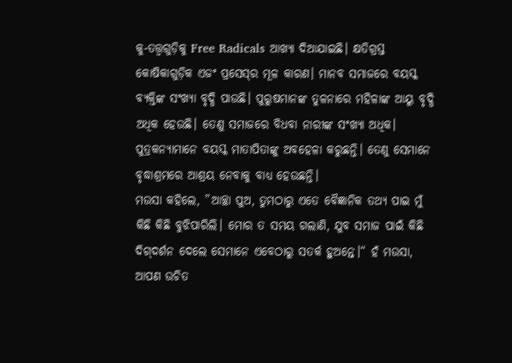କୁ-ତତ୍ତ୍ୱଗୁଡ଼ିକୁ Free Radicals ଆଖ୍ୟା ଦିଆଯାଇଛି। କ୍ଷତିଗ୍ରସ୍ତ କୋଷିକାଗୁଡ଼ିକ ଏଜଂ ପ୍ରସେସ୍‌ର ମୂଳ କାରଣ। ମାନବ ସମାଜରେ ବୟସ୍କ ବ୍ୟକ୍ତିଙ୍କ ସଂଖ୍ୟା ବୃଦ୍ଧି ପାଉଛି। ପୁରୁଷମାନଙ୍କ ତୁଳନାରେ ମହିଳାଙ୍କ ଆୟୁ ବୃଦ୍ଧି ଅଧିକ ହେଉଛି। ତେଣୁ ସମାଜରେ ବିଧବା ନାରୀଙ୍କ ସଂଖ୍ୟା ଅଧିକ। ପୁତ୍ରକନ୍ୟାମାନେ ବୟସ୍କ ମାତାପିତାଙ୍କୁ ଅବହେଳା କରୁଛନ୍ତି। ତେଣୁ ସେମାନେ ବୃଦ୍ଧାଶ୍ରମରେ ଆଶ୍ରୟ ନେବାକୁ ବାଧ୍ୟ ହେଉଛନ୍ତି।
ମଉସା କହିଲେ, ”ଆଚ୍ଛା ପୁଅ, ତୁମଠାରୁ ଏତେ ବୈଜ୍ଞାନିକ ତଥ୍ୟ ପାଇ ମୁଁ କିଛି କିଛି ବୁଝିପାରିଲି। ମୋର ତ ସମୟ ଗଲାଣି, ଯୁବ ସମାଜ ପାଇଁ କିଛି ଦିଗ୍‌ଦର୍ଶନ ଦେଲେ ସେମାନେ ଏବେଠାରୁ ସତର୍କ ହୁଅନ୍ତେ।“ ହଁ ମଉସା, ଆପଣ ଉଚିତ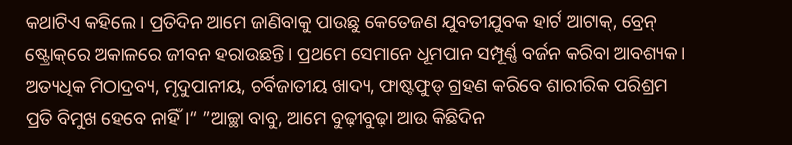କଥାଟିଏ କହିଲେ। ପ୍ରତିଦିନ ଆମେ ଜାଣିବାକୁ ପାଉଛୁ କେତେଜଣ ଯୁବତୀଯୁବକ ହାର୍ଟ ଆଟାକ୍‌, ବ୍ରେନ୍‌ ଷ୍ଟ୍ରୋକ୍‌ରେ ଅକାଳରେ ଜୀବନ ହରାଉଛନ୍ତି। ପ୍ରଥମେ ସେମାନେ ଧୂମପାନ ସମ୍ପୂର୍ଣ୍ଣ ବର୍ଜନ କରିବା ଆବଶ୍ୟକ। ଅତ୍ୟଧିକ ମିଠାଦ୍ରବ୍ୟ, ମୃଦୁପାନୀୟ, ଚର୍ବିଜାତୀୟ ଖାଦ୍ୟ, ଫାଷ୍ଟଫୁଡ୍‌ ଗ୍ରହଣ କରିବେ ଶାରୀରିକ ପରିଶ୍ରମ ପ୍ରତି ବିମୁଖ ହେବେ ନାହିଁ।“ ”ଆଚ୍ଛା ବାବୁ, ଆମେ ବୁଢ଼ୀବୁଢ଼ା ଆଉ କିଛିଦିନ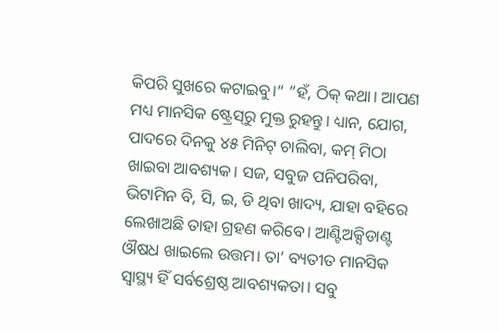କିପରି ସୁଖରେ କଟାଇବୁ।“ ”ହଁ, ଠିକ୍‌ କଥା। ଆପଣ ମଧ୍ୟ ମାନସିକ ଷ୍ଟ୍ରେସ୍‌ରୁ ମୁକ୍ତ ରୁହନ୍ତୁ। ଧ୍ୟାନ, ଯୋଗ, ପାଦରେ ଦିନକୁ ୪୫ ମିନିଟ୍‌ ଚାଲିବା, କମ୍‌ ମିଠା ଖାଇବା ଆବଶ୍ୟକ। ସଜ, ସବୁଜ ପନିପରିବା, ଭିଟାମିନ ବି, ସି, ଇ, ଡି ଥିବା ଖାଦ୍ୟ, ଯାହା ବହିରେ ଲେଖାଅଛି ତାହା ଗ୍ରହଣ କରିବେ। ଆଣ୍ଟିଅକ୍ସିଡାଣ୍ଟ ଔଷଧ ଖାଇଲେ ଉତ୍ତମ। ତା’ ବ୍ୟତୀତ ମାନସିକ ସ୍ବାସ୍ଥ୍ୟ ହିଁ ସର୍ବଶ୍ରେଷ୍ଠ ଆବଶ୍ୟକତା। ସବୁ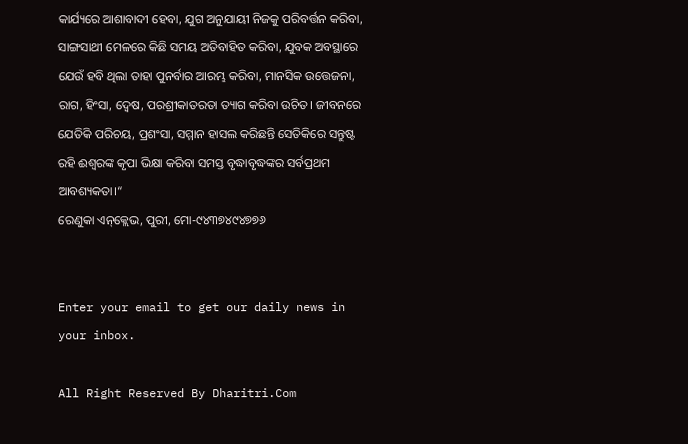କାର୍ଯ୍ୟରେ ଆଶାବାଦୀ ହେବା, ଯୁଗ ଅନୁଯାୟୀ ନିଜକୁ ପରିବର୍ତ୍ତନ କରିବା, ସାଙ୍ଗସାଥୀ ମେଳରେ କିଛି ସମୟ ଅତିବାହିତ କରିବା, ଯୁବକ ଅବସ୍ଥାରେ ଯେଉଁ ହବି ଥିଲା ତାହା ପୁନର୍ବାର ଆରମ୍ଭ କରିବା, ମାନସିକ ଉତ୍ତେଜନା, ରାଗ, ହିଂସା, ଦ୍ୱେଷ, ପରଶ୍ରୀକାତରତା ତ୍ୟାଗ କରିବା ଉଚିତ। ଜୀବନରେ ଯେତିକି ପରିଚୟ, ପ୍ରଶଂସା, ସମ୍ମାନ ହାସଲ କରିଛନ୍ତି ସେତିକିରେ ସନ୍ତୁଷ୍ଟ ରହି ଈଶ୍ୱରଙ୍କ କୃପା ଭିକ୍ଷା କରିବା ସମସ୍ତ ବୃଦ୍ଧାବୃଦ୍ଧଙ୍କର ସର୍ବପ୍ରଥମ ଆବଶ୍ୟକତା।“
ରେଣୁକା ଏନ୍‌କ୍ଲେଭ, ପୁରୀ, ମୋ-୯୪୩୭୪୯୪୭୭୬


Enter your email to get our daily news in your inbox.

All Right Reserved By Dharitri.Com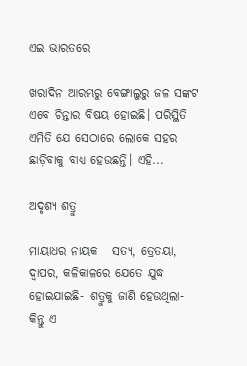ଏଇ ଭାରତରେ

ଖରାଦିନ ଆରମ୍ଭରୁ ବେଙ୍ଗାଲୁରୁ ଜଳ ସଙ୍କଟ ଏବେ ଚିନ୍ତାର ବିଷୟ ହୋଇଛି। ପରିସ୍ଥିତି ଏମିତି ଯେ ସେଠାରେ ଲୋକେ ସହର ଛାଡ଼ିବାକୁ ବାଧ୍ୟ ହେଉଛନ୍ତି। ଏହି...

ଅଦୃଶ୍ୟ ଶତ୍ରୁ

ମାୟାଧର ନାୟକ   ସତ୍ୟ, ତ୍ରେତୟା, ଦ୍ୱାପର, କଳିକାଳରେ ଯେତେ ଯୁଦ୍ଧ ହୋଇଯାଇଛି- ଶତ୍ରୁକୁ ଜାଣି ହେଉଥିଲା- କିନ୍ତୁ ଏ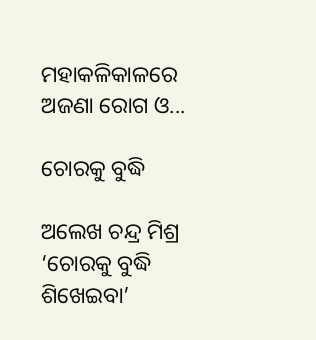ମହାକଳିକାଳରେ ଅଜଣା ରୋଗ ଓ...

ଚୋରକୁ ବୁଦ୍ଧି

ଅଲେଖ ଚନ୍ଦ୍ର ମିଶ୍ର   ‘ଚୋରକୁ ବୁଦ୍ଧି ଶିଖେଇବା’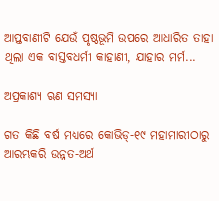ଆପ୍ତବାଣୀଟି ଯେଉଁ ପୃଷ୍ଠଭୂମି ଉପରେ ଆଧାରିତ ତାହା ଥିଲା ଏକ ବାସ୍ତବଧର୍ମୀ କାହାଣୀ, ଯାହାର ମର୍ମ...

ଅପ୍ରକାଶ୍ୟ ଋଣ ସମସ୍ୟା

ଗତ କିଛି ବର୍ଷ ମଧ୍ୟରେ କୋଭିଡ୍‌-୧୯ ମହାମାରୀଠାରୁ ଆରମ୍ଭକରି ଉନ୍ନତ-ଅର୍ଥ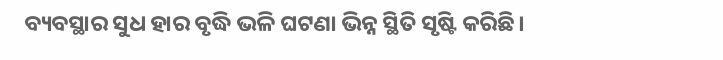ବ୍ୟବସ୍ଥାର ସୁଧ ହାର ବୃଦ୍ଧି ଭଳି ଘଟଣା ଭିନ୍ନ ସ୍ଥିତି ସୃଷ୍ଟି କରିଛି।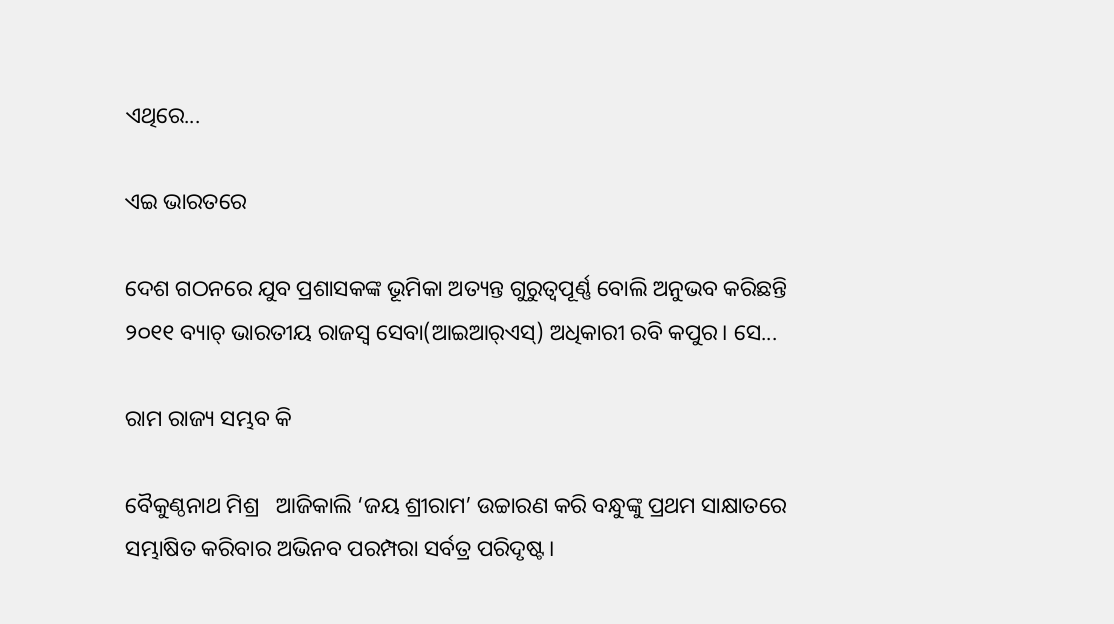ଏଥିରେ...

ଏଇ ଭାରତରେ

ଦେଶ ଗଠନରେ ଯୁବ ପ୍ରଶାସକଙ୍କ ଭୂମିକା ଅତ୍ୟନ୍ତ ଗୁରୁତ୍ୱପୂର୍ଣ୍ଣ ବୋଲି ଅନୁଭବ କରିଛନ୍ତି ୨୦୧୧ ବ୍ୟାଚ୍‌ ଭାରତୀୟ ରାଜସ୍ବ ସେବା(ଆଇଆର୍‌ଏସ୍‌) ଅଧିକାରୀ ରବି କପୁର। ସେ...

ରାମ ରାଜ୍ୟ ସମ୍ଭବ କି

ବୈକୁଣ୍ଠନାଥ ମିଶ୍ର   ଆଜିକାଲି ‘ଜୟ ଶ୍ରୀରାମ’ ଉଚ୍ଚାରଣ କରି ବନ୍ଧୁଙ୍କୁ ପ୍ରଥମ ସାକ୍ଷାତରେ ସମ୍ଭାଷିତ କରିବାର ଅଭିନବ ପରମ୍ପରା ସର୍ବତ୍ର ପରିଦୃଷ୍ଟ।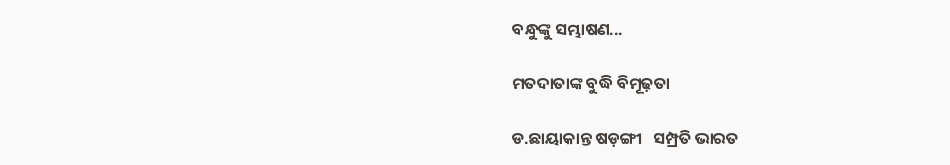ବନ୍ଧୁଙ୍କୁ ସମ୍ଭାଷଣ...

ମତଦାତାଙ୍କ ବୁଦ୍ଧି ବିମୂଢ଼ତା

ଡ.ଛାୟାକାନ୍ତ ଷଡ଼ଙ୍ଗୀ   ସମ୍ପ୍ରତି ଭାରତ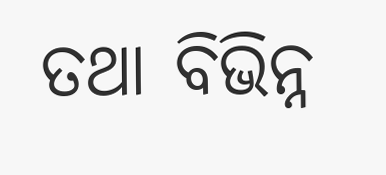ତଥା ବିଭିନ୍ନ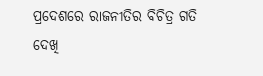ପ୍ରଦେଶରେ ରାଜନୀତିର ବିଚିତ୍ର ଗତି ଦେଖି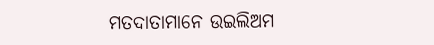ମତଦାତାମାନେ ଉଇଲିଅମ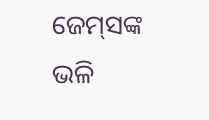ଜେମ୍‌ସଙ୍କ ଭଳି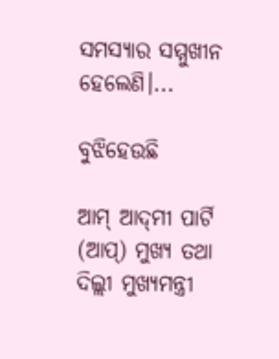ସମସ୍ୟାର ସମ୍ମୁଖୀନ ହେଲେଣି।...

ବୁଝିହେଉଛି

ଆମ୍‌ ଆଦ୍‌ମୀ ପାର୍ଟି (ଆପ୍‌) ମୁଖ୍ୟ ତଥା ଦିଲ୍ଲୀ ମୁଖ୍ୟମନ୍ତ୍ରୀ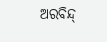ଅରବିନ୍ଦ୍‌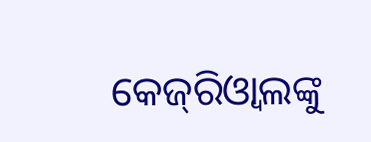କେଜ୍‌ରିଓ୍ବାଲଙ୍କୁ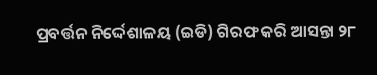ପ୍ରବର୍ତ୍ତନ ନିର୍ଦ୍ଦେଶାଳୟ (ଇଡି) ଗିରଫ କରି ଆସନ୍ତା ୨୮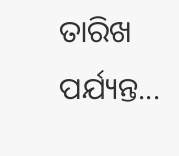ତାରିଖ ପର୍ଯ୍ୟନ୍ତ...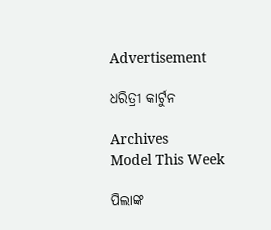Advertisement

ଧରିତ୍ରୀ କାର୍ଟୁନ

Archives
Model This Week

ପିଲାଙ୍କ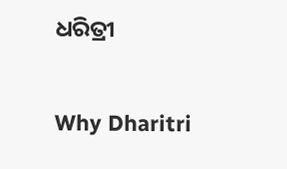ଧରିତ୍ରୀ

Why Dharitri